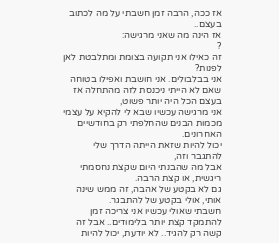אז ככה, הרבה זמן חשבתי על מה לכתוב בעצם..
אז הינה מה שאני מרגישה:
?
זה כאילו אני תקועה בצומת ומתלבטת לאן לפנות?
אני בבלבולים. אני חושבת ואפילו בטוחה שאם לא הייתי ניכנסת לזה מהתחלה אז בעצם הכל היה יותר פשוט,
אני מרגישה עכשיו שבא לי להקיא על עצמי מכמות הבנים שהחלפתי רק בחודשיים האחרונים.
יכול להיות שזאת הייתה הדרך שלי להתגבר וזה,
אבל מה שהבנתי היום שקצת נחסמתי ריגשית, או קצת הרבה.
גם לא בקטע של אהבה, זה ממש שינה אותי, אולי בקטע של להתבגר.
חשבתי שאולי עכשיו אני צריכה זמן להתמקד קצת יותר בלימודים.. אבל זה קשה רק להגיד.. לא יודעת, יכול להיות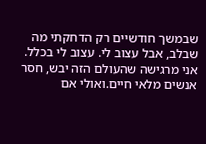שבמשך חודשיים רק הדחקתי מה שבלב, אבל עצוב לי. עצוב לי בכלל.
אני מרגישה שהעולם הזה יבש, חסר אנשים מלאי חיים.ואולי אם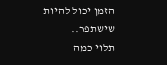הזמן יכול להיות שישתפר..
תלוי כמה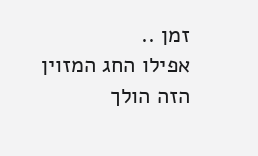זמן ..
אפילו החג המזוין הזה הולך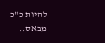להיות כ"כ מבאס..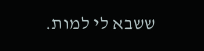ששבא לי למות.